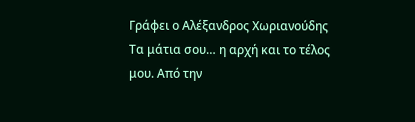Γράφει ο Αλέξανδρος Χωριανούδης
Τα μάτια σου… η αρχή και το τέλος μου. Από την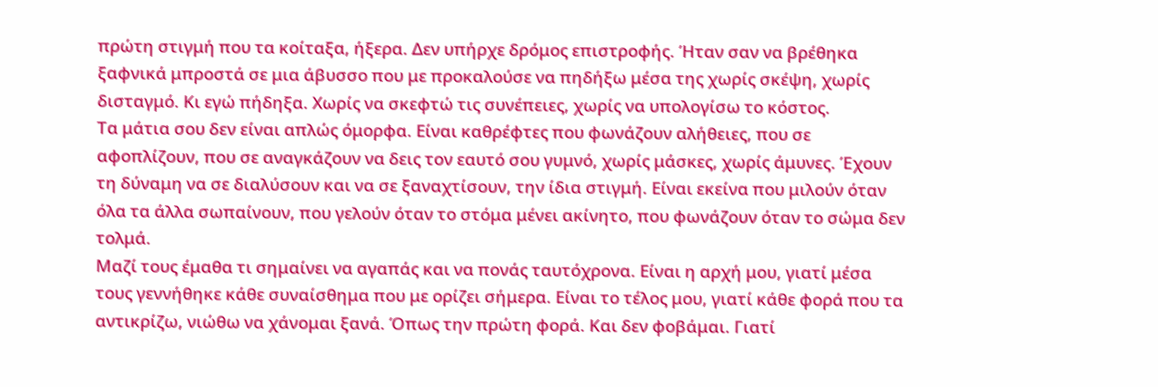πρώτη στιγμή που τα κοίταξα, ήξερα. Δεν υπήρχε δρόμος επιστροφής. Ήταν σαν να βρέθηκα ξαφνικά μπροστά σε μια άβυσσο που με προκαλούσε να πηδήξω μέσα της χωρίς σκέψη, χωρίς δισταγμό. Κι εγώ πήδηξα. Χωρίς να σκεφτώ τις συνέπειες, χωρίς να υπολογίσω το κόστος.
Τα μάτια σου δεν είναι απλώς όμορφα. Είναι καθρέφτες που φωνάζουν αλήθειες, που σε αφοπλίζουν, που σε αναγκάζουν να δεις τον εαυτό σου γυμνό, χωρίς μάσκες, χωρίς άμυνες. Έχουν τη δύναμη να σε διαλύσουν και να σε ξαναχτίσουν, την ίδια στιγμή. Είναι εκείνα που μιλούν όταν όλα τα άλλα σωπαίνουν, που γελούν όταν το στόμα μένει ακίνητο, που φωνάζουν όταν το σώμα δεν τολμά.
Μαζί τους έμαθα τι σημαίνει να αγαπάς και να πονάς ταυτόχρονα. Είναι η αρχή μου, γιατί μέσα τους γεννήθηκε κάθε συναίσθημα που με ορίζει σήμερα. Είναι το τέλος μου, γιατί κάθε φορά που τα αντικρίζω, νιώθω να χάνομαι ξανά. Όπως την πρώτη φορά. Και δεν φοβάμαι. Γιατί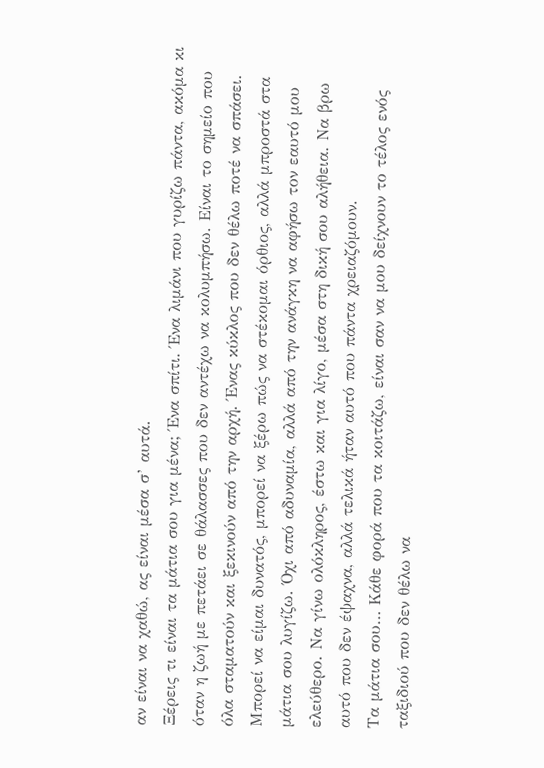αν είναι να χαθώ, ας είναι μέσα σ’ αυτά.
Ξέρεις τι είναι τα μάτια σου για μένα; Ένα σπίτι. Ένα λιμάνι που γυρίζω πάντα, ακόμα κι όταν η ζωή με πετάει σε θάλασσες που δεν αντέχω να κολυμπήσω. Είναι το σημείο που όλα σταματούν και ξεκινούν από την αρχή. Ένας κύκλος που δεν θέλω ποτέ να σπάσει.
Μπορεί να είμαι δυνατός, μπορεί να ξέρω πώς να στέκομαι όρθιος, αλλά μπροστά στα μάτια σου λυγίζω. Όχι από αδυναμία, αλλά από την ανάγκη να αφήσω τον εαυτό μου ελεύθερο. Να γίνω ολόκληρος, έστω και για λίγο, μέσα στη δική σου αλήθεια. Να βρω αυτό που δεν έψαχνα, αλλά τελικά ήταν αυτό που πάντα χρειαζόμουν.
Τα μάτια σου… Κάθε φορά που τα κοιτάζω, είναι σαν να μου δείχνουν το τέλος ενός ταξιδιού που δεν θέλω να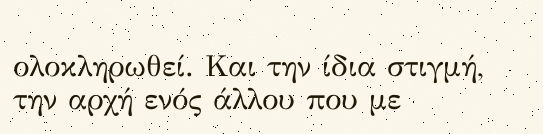ολοκληρωθεί. Και την ίδια στιγμή, την αρχή ενός άλλου που με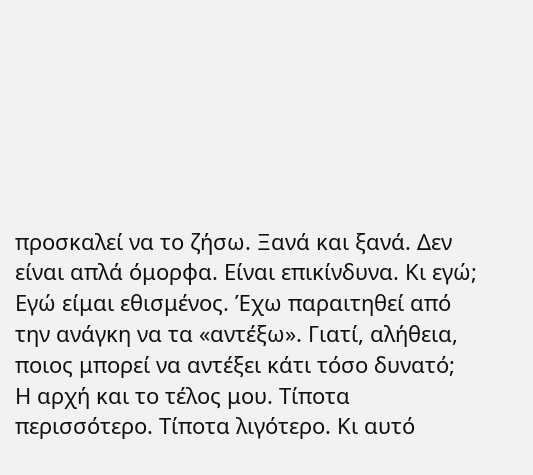προσκαλεί να το ζήσω. Ξανά και ξανά. Δεν είναι απλά όμορφα. Είναι επικίνδυνα. Κι εγώ; Εγώ είμαι εθισμένος. Έχω παραιτηθεί από την ανάγκη να τα «αντέξω». Γιατί, αλήθεια, ποιος μπορεί να αντέξει κάτι τόσο δυνατό;
Η αρχή και το τέλος μου. Τίποτα περισσότερο. Τίποτα λιγότερο. Κι αυτό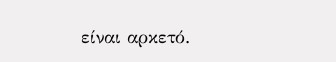είναι αρκετό.